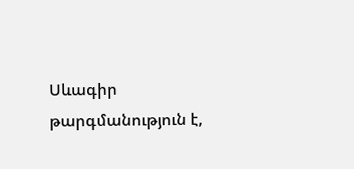Սևագիր թարգմանություն է,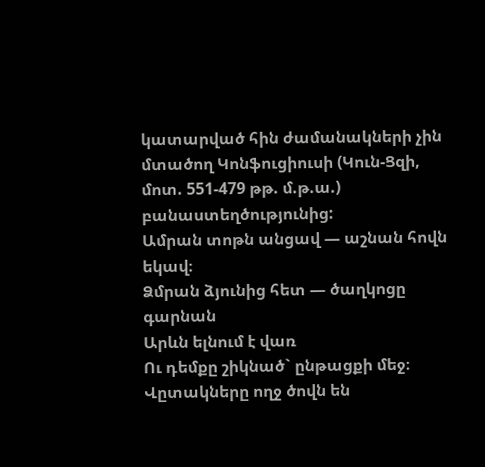կատարված հին ժամանակների չին մտածող Կոնֆուցիուսի (Կուն-Ցզի, մոտ. 551-479 թթ. մ.թ.ա.) բանաստեղծությունից:
Ամրան տոթն անցավ ― աշնան հովն եկավ։
Ձմրան ձյունից հետ ― ծաղկոցը գարնան
Արևն ելնում է վառ
Ու դեմքը շիկնած` ընթացքի մեջ։
Վըտակները ողջ ծովն են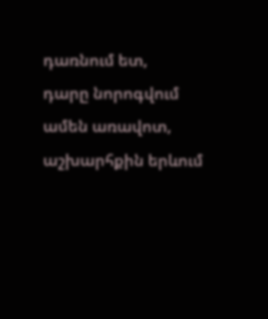դառնում ետ,
դարը նորոգվում
ամեն առավոտ,
աշխարհքին երևում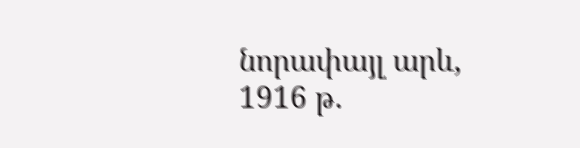նորափայլ արև,
1916 թ.